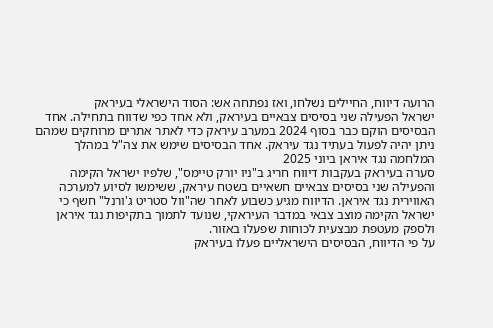הרועה דיווח, החיילים נשלחו, ואז נפתחה אש: הסוד הישראלי בעיראק
ישראל הפעילה שני בסיסים צבאיים בעיראק, ולא אחד כפי שדווח בתחילה. אחד הבסיסים הוקם כבר בסוף 2024 במערב עיראק כדי לאתר אתרים מרוחקים שמהם ניתן יהיה לפעול בעתיד נגד עיראק. אחד הבסיסים שימש את צה"ל במהלך המלחמה נגד איראן ביוני 2025
סערה בעיראק בעקבות דיווח חריג ב"ניו יורק טיימס", שלפיו ישראל הקימה והפעילה שני בסיסים צבאיים חשאיים בשטח עיראק, ששימשו לסיוע למערכה האווירית נגד איראן. הדיווח מגיע כשבוע לאחר שה"וול סטריט ג'ורנל" חשף כי ישראל הקימה מוצב צבאי במדבר העיראקי, שנועד לתמוך בתקיפות נגד איראן ולספק מעטפת מבצעית לכוחות שפעלו באזור.
על פי הדיווח, הבסיסים הישראליים פעלו בעיראק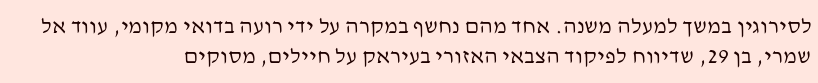לסירוגין במשך למעלה משנה. אחד מהם נחשף במקרה על ידי רועה בדואי מקומי, עווד אל שמרי, בן 29, שדיווח לפיקוד הצבאי האזורי בעיראק על חיילים, מסוקים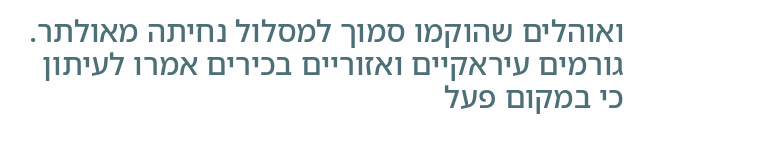ואוהלים שהוקמו סמוך למסלול נחיתה מאולתר. גורמים עיראקיים ואזוריים בכירים אמרו לעיתון כי במקום פעל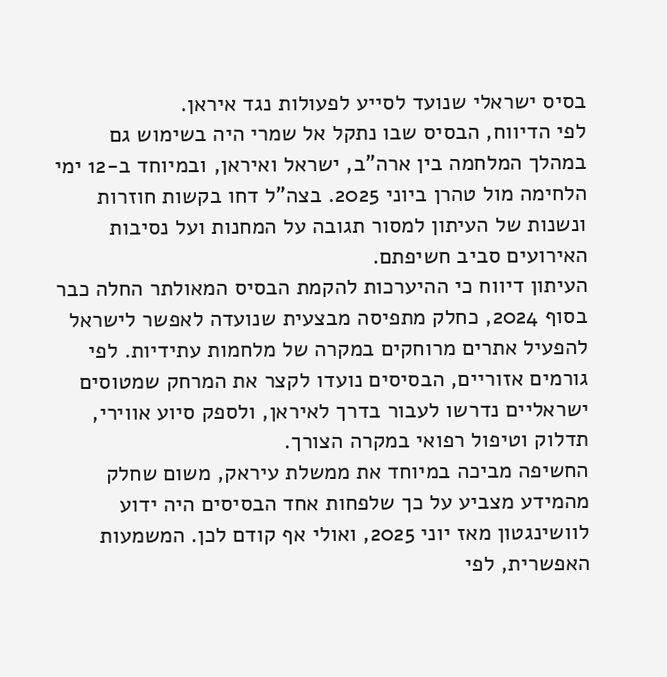בסיס ישראלי שנועד לסייע לפעולות נגד איראן.
לפי הדיווח, הבסיס שבו נתקל אל שמרי היה בשימוש גם במהלך המלחמה בין ארה"ב, ישראל ואיראן, ובמיוחד ב-12 ימי הלחימה מול טהרן ביוני 2025. בצה"ל דחו בקשות חוזרות ונשנות של העיתון למסור תגובה על המחנות ועל נסיבות האירועים סביב חשיפתם.
העיתון דיווח כי ההיערכות להקמת הבסיס המאולתר החלה כבר בסוף 2024, כחלק מתפיסה מבצעית שנועדה לאפשר לישראל להפעיל אתרים מרוחקים במקרה של מלחמות עתידיות. לפי גורמים אזוריים, הבסיסים נועדו לקצר את המרחק שמטוסים ישראליים נדרשו לעבור בדרך לאיראן, ולספק סיוע אווירי, תדלוק וטיפול רפואי במקרה הצורך.
החשיפה מביכה במיוחד את ממשלת עיראק, משום שחלק מהמידע מצביע על כך שלפחות אחד הבסיסים היה ידוע לוושינגטון מאז יוני 2025, ואולי אף קודם לכן. המשמעות האפשרית, לפי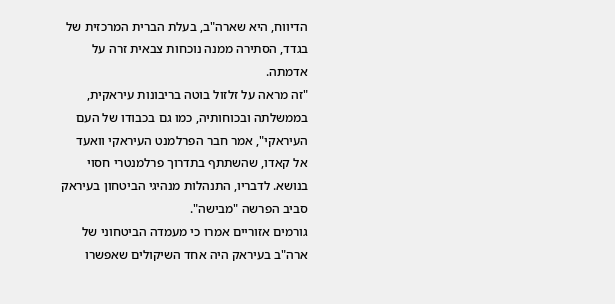הדיווח, היא שארה"ב, בעלת הברית המרכזית של בגדד, הסתירה ממנה נוכחות צבאית זרה על אדמתה.
"זה מראה על זלזול בוטה בריבונות עיראקית, בממשלתה ובכוחותיה, כמו גם בכבודו של העם העיראקי", אמר חבר הפרלמנט העיראקי וואעד אל קאדו, שהשתתף בתדרוך פרלמנטרי חסוי בנושא. לדבריו, התנהלות מנהיגי הביטחון בעיראק סביב הפרשה "מבישה".
גורמים אזוריים אמרו כי מעמדה הביטחוני של ארה"ב בעיראק היה אחד השיקולים שאפשרו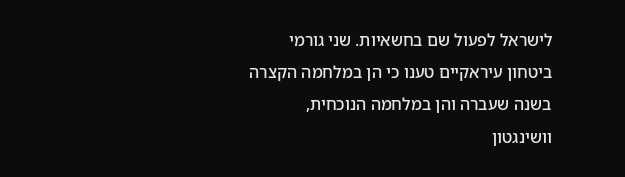לישראל לפעול שם בחשאיות. שני גורמי ביטחון עיראקיים טענו כי הן במלחמה הקצרה בשנה שעברה והן במלחמה הנוכחית, וושינגטון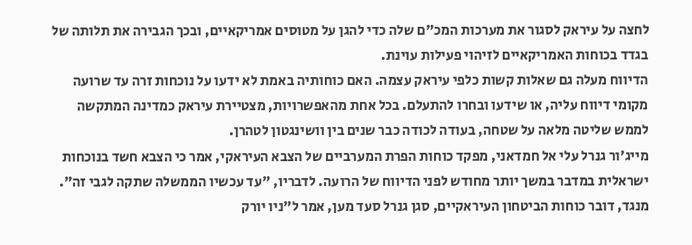לחצה על עיראק לסגור את מערכות המכ"ם שלה כדי להגן על מטוסים אמריקאיים, ובכך הגבירה את תלותה של בגדד בכוחות האמריקאיים לזיהוי פעילות עוינת.
הדיווח מעלה גם שאלות קשות כלפי עיראק עצמה. האם כוחותיה באמת לא ידעו על נוכחות זרה עד שרועה מקומי דיווח עליה, או שידעו ובחרו להתעלם. בכל אחת מהאפשרויות, מצטיירת עיראק כמדינה המתקשה לממש שליטה מלאה על שטחה, בעודה לכודה כבר שנים בין וושינגטון לטהרן.
מייג'ור גנרל עלי אל חמדאני, מפקד כוחות הפרת המערביים של הצבא העיראקי, אמר כי הצבא חשד בנוכחות ישראלית במדבר במשך יותר מחודש לפני הדיווח של הרועה. לדבריו, "עד עכשיו הממשלה שתקה לגבי זה". מנגד, דובר כוחות הביטחון העיראקיים, סגן גנרל סעד מען, אמר ל"ניו יורק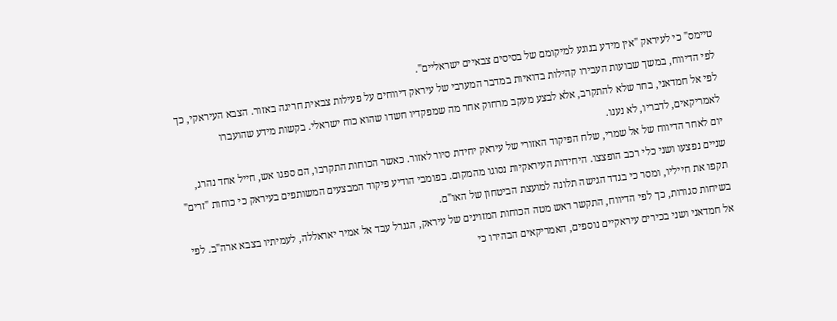טיימס" כי לעיראק "אין מידע בנוגע למיקומם של בסיסים צבאיים ישראליים".
לפי הדיווח, במשך שבועות העבירו קהילות בדואיות במדבר המערבי של עיראק דיווחים על פעילות צבאית חריגה באזור. הצבא העיראקי, כך לפי אל חמדאני, בחר שלא להתקרב, אלא לבצע מעקב מרחוק אחר מה שמפקדיו חשדו שהוא כוח ישראלי. בקשות מידע שהועברו לאמריקאים, לדבריו, לא נענו.
יום לאחר הדיווח של אל שמרי, שלח הפיקוד האזורי של עיראק יחידת סיור לאזור. כאשר הכוחות התקרבו, הם ספגו אש, חייל אחד נהרג, שניים נפצעו ושני כלי רכב הופצצו. היחידות העיראקיות נסוגו מהמקום. בפומבי הודיע פיקוד המבצעים המשותפים בעיראק כי כוחות "זרים" תקפו את חייליו, ומסר כי בגדד הגישה תלונה למועצת הביטחון של האו"ם.
בשיחות סגורות, כך לפי הדיווח, התקשר ראש מטה הכוחות המזוינים של עיראק, הגנרל עבד אל אמיר יאראללה, לעמיתיו בצבא ארה"ב. לפי אל חמדאני ושני בכירים עיראקיים נוספים, האמריקאים הבהירו כי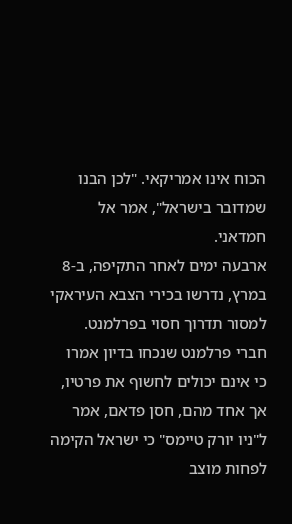הכוח אינו אמריקאי. "לכן הבנו שמדובר בישראל", אמר אל חמדאני.
ארבעה ימים לאחר התקיפה, ב-8 במרץ, נדרשו בכירי הצבא העיראקי למסור תדרוך חסוי בפרלמנט. חברי פרלמנט שנכחו בדיון אמרו כי אינם יכולים לחשוף את פרטיו, אך אחד מהם, חסן פדאם, אמר ל"ניו יורק טיימס" כי ישראל הקימה לפחות מוצב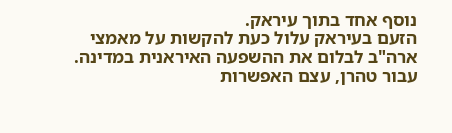נוסף אחד בתוך עיראק.
הזעם בעיראק עלול כעת להקשות על מאמצי ארה"ב לבלום את ההשפעה האיראנית במדינה. עבור טהרן, עצם האפשרות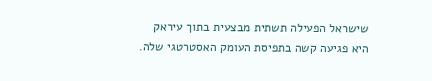שישראל הפעילה תשתית מבצעית בתוך עיראק היא פגיעה קשה בתפיסת העומק האסטרטגי שלה.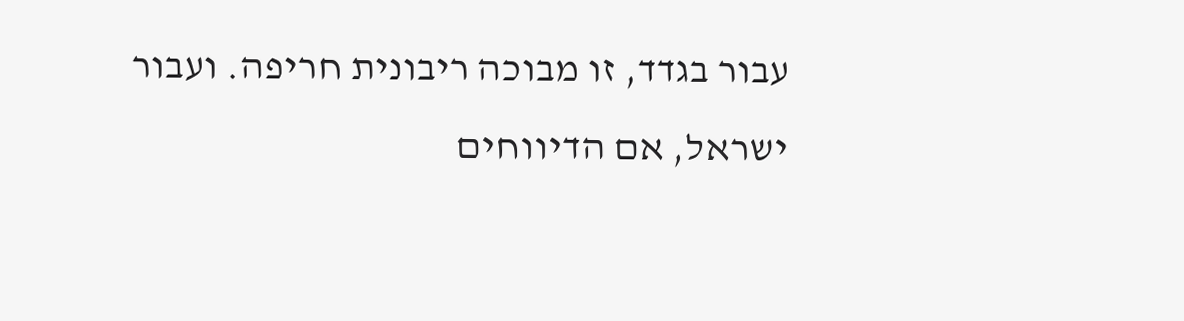עבור בגדד, זו מבוכה ריבונית חריפה. ועבור ישראל, אם הדיווחים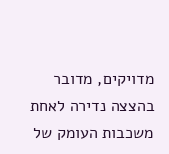מדויקים, מדובר בהצצה נדירה לאחת משכבות העומק של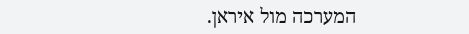המערכה מול איראן.